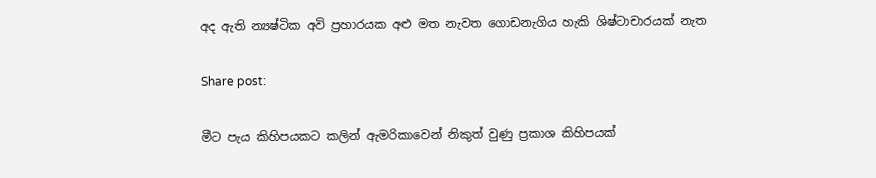අද ඇති න්‍යෂ්ටික අවි ප්‍රහාරයක අළු මත නැවත ගොඩනැගිය හැකි ශිෂ්ටාචාරයක් නැත

Share post:

මීට පැය කිහිපයකට කලින් ඇමරිකාවෙන් නිකුත් වුණු ප්‍රකාශ කිහිපයක්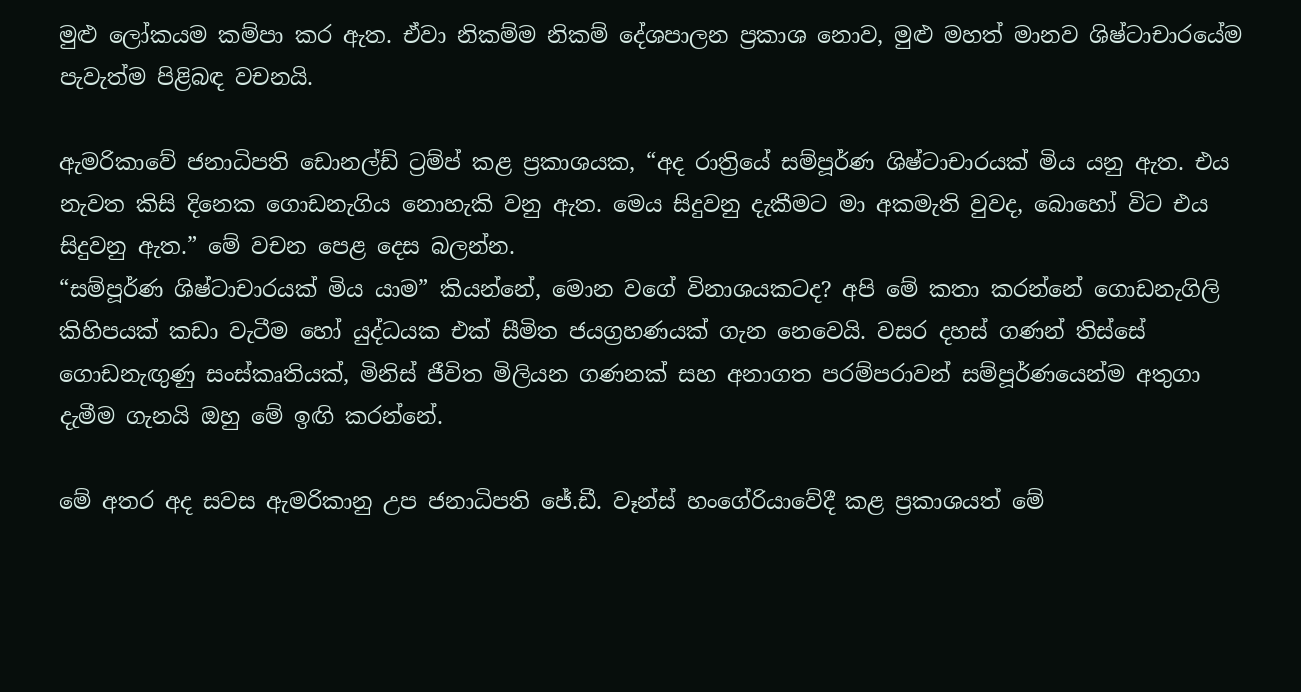මුළු ලෝකයම කම්පා කර ඇත. ඒවා නිකම්ම නිකම් දේශපාලන ප්‍රකාශ නොව, මුළු මහත් මානව ශිෂ්ටාචාරයේම පැවැත්ම පිළිබඳ වචනයි.

ඇමරිකාවේ ජනාධිපති ඩොනල්ඩ් ට්‍රම්ප් කළ ප්‍රකාශයක, “අද රාත්‍රියේ සම්පූර්ණ ශිෂ්ටාචාරයක් මිය යනු ඇත. එය නැවත කිසි දිනෙක ගොඩනැගිය නොහැකි වනු ඇත. මෙය සිදුවනු දැකීමට මා අකමැති වුවද, බොහෝ විට එය සිදුවනු ඇත.” මේ වචන පෙළ දෙස බලන්න.
“සම්පූර්ණ ශිෂ්ටාචාරයක් මිය යාම” කියන්නේ, මොන වගේ විනාශයකටද? අපි මේ කතා කරන්නේ ගොඩනැගිලි කිහිපයක් කඩා වැටීම හෝ යුද්ධයක එක් සීමිත ජයග්‍රහණයක් ගැන නෙවෙයි. වසර දහස් ගණන් තිස්සේ ගොඩනැඟුණු සංස්කෘතියක්, මිනිස් ජීවිත මිලියන ගණනක් සහ අනාගත පරම්පරාවන් සම්පූර්ණයෙන්ම අතුගා දැමීම ගැනයි ඔහු මේ ඉඟි කරන්නේ.

මේ අතර අද සවස ඇමරිකානු උප ජනාධිපති ජේ.ඩී. වෑන්ස් හංගේරියාවේදී කළ ප්‍රකාශයත් මේ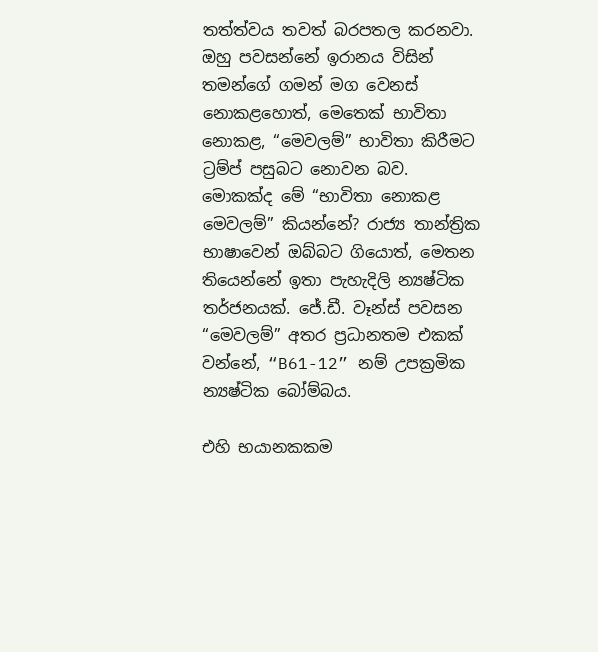තත්ත්වය තවත් බරපතල කරනවා. ඔහු පවසන්නේ ඉරානය විසින් තමන්ගේ ගමන් මග වෙනස් නොකළහොත්, මෙතෙක් භාවිතා නොකළ, “මෙවලම්” භාවිතා කිරීමට ට්‍රම්ප් පසුබට නොවන බව.
මොකක්ද මේ “භාවිතා නොකළ මෙවලම්” කියන්නේ? රාජ්‍ය තාන්ත්‍රික භාෂාවෙන් ඔබ්බට ගියොත්, මෙතන තියෙන්නේ ඉතා පැහැදිලි න්‍යෂ්ටික තර්ජනයක්. ජේ.ඩී. වෑන්ස් පවසන “මෙවලම්” අතර ප්‍රධානතම එකක් වන්නේ, “B61-12” නම් උපක්‍රමික න්‍යෂ්ටික බෝම්බය.

එහි භයානකකම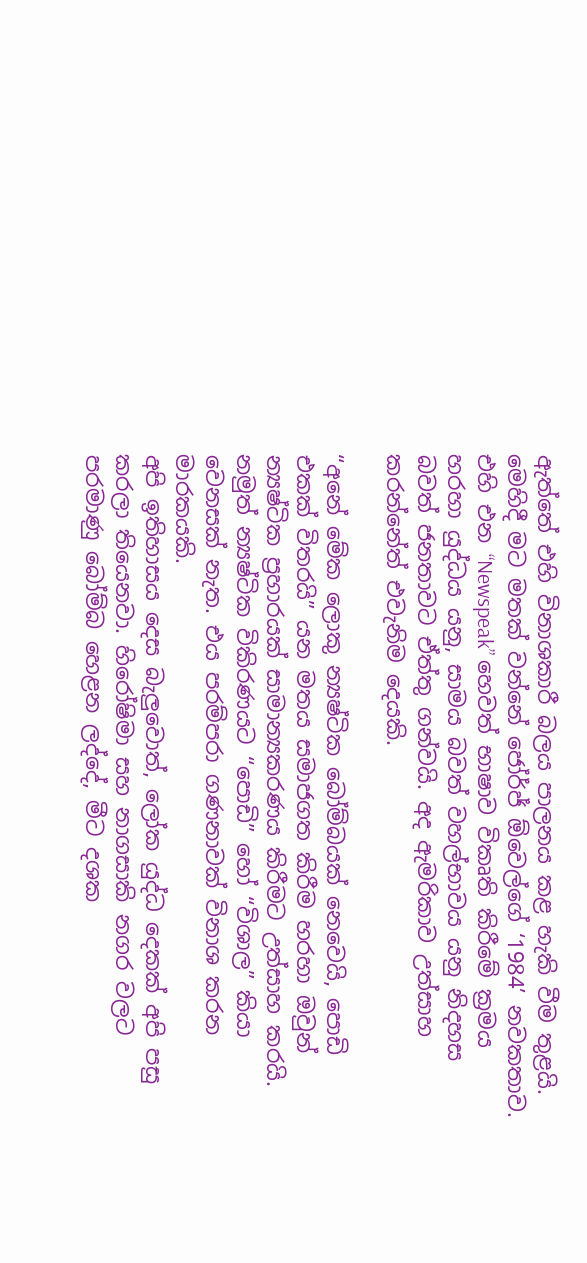ඇත්තේ එහි විනාශකාරී බලය පාලනය කළ හැකි වීම තුළයි. මෙහිදී මට මතක් වන්නේ ජෝර්ජ් ඕවෙල්ගේ ‘1984’ නවකතාව. එහි එන “Newspeak” හෙවත් භාෂාව විකෘති කිරීමේ ක්‍රමය හරහා යුද්ධය යනු, සාමය බවත් වහල්භාවය යනු නිදහස බවත් ජනතාවට ඒත්තු ගන්වයි. අද ඇමරිකාව උත්සාහ කරන්නේත් එවැනිම දෙයකි.

“අනේ මේක ලොකු න්‍යෂ්ටික බෝම්බයක් නෙවෙයි, පොඩි එකක් විතරයි” යන මතය සමාජගත කිරීම හරහා ඔවුන් න්‍යෂ්ටික ප්‍රහාරයක් සාමාන්‍යකරණය කිරීමට උත්සාහ කරයි. නමුත් න්‍යෂ්ටික විකිරණයට “පොඩි” හෝ “විශාල” කියා වෙනසක් නැත. එය පරම්පරා ගණනාවක් විනාශ කරන මාරකයකි.
අපි ඉතිහාසය දෙස බැලුවොත්, ලෝක යුද්ධ දෙකක් අපි පසු කරලා තියෙනවා. හිරෝෂිමා සහ නාගසාකි නගර වලට පරමාණු බෝම්බ හෙළන ලද්දේ, මීට දශක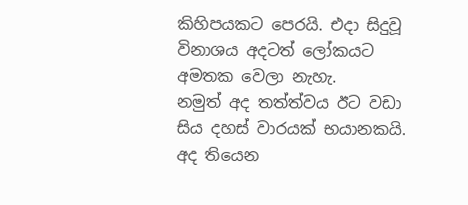කිහිපයකට පෙරයි. එදා සිදුවූ විනාශය අදටත් ලෝකයට අමතක වෙලා නැහැ.
නමුත් අද තත්ත්වය ඊට වඩා සිය දහස් වාරයක් භයානකයි. අද තියෙන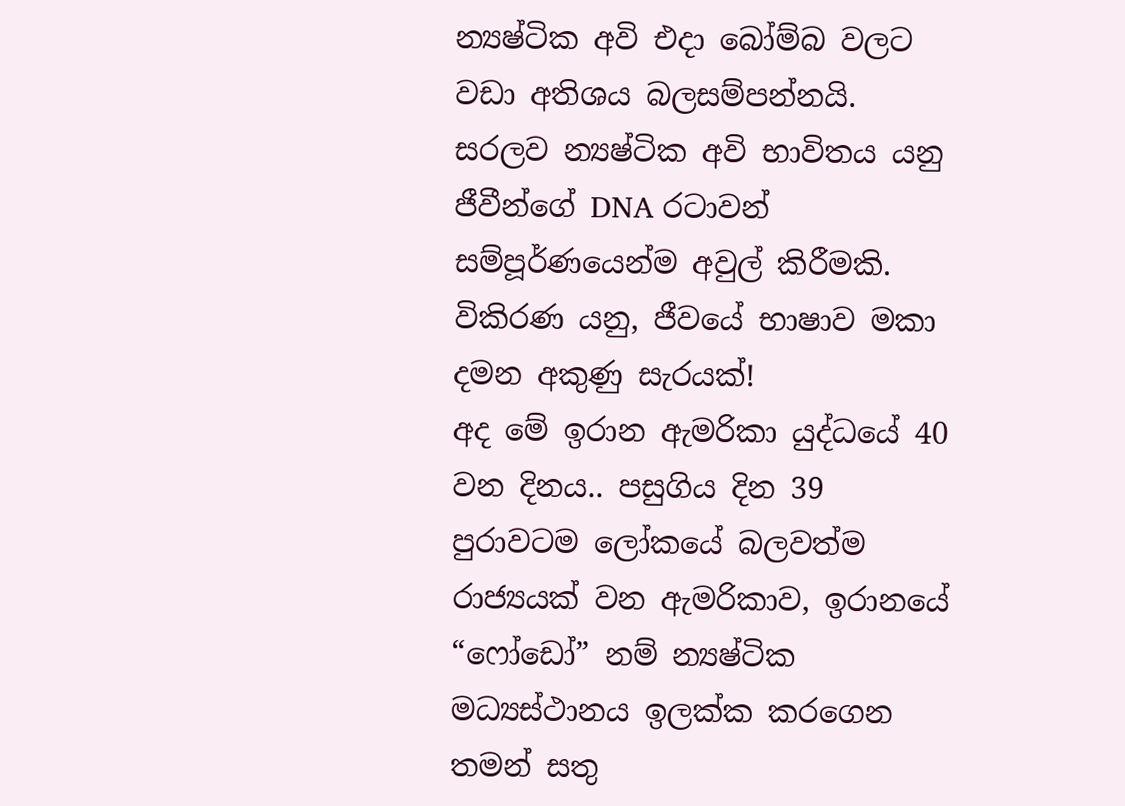න්‍යෂ්ටික අවි එදා බෝම්බ වලට වඩා අතිශය බලසම්පන්නයි. සරලව න්‍යෂ්ටික අවි භාවිතය යනු ජීවීන්ගේ DNA රටාවන් සම්පූර්ණයෙන්ම අවුල් කිරීමකි. විකිරණ යනු, ජීවයේ භාෂාව මකා දමන අකුණු සැරයක්!
අද මේ ඉරාන ඇමරිකා යුද්ධයේ 40 වන දිනය.. පසුගිය දින 39 පුරාවටම ලෝකයේ බලවත්ම රාජ්‍යයක් වන ඇමරිකාව, ඉරානයේ “ෆෝඩෝ” නම් න්‍යෂ්ටික මධ්‍යස්ථානය ඉලක්ක කරගෙන තමන් සතු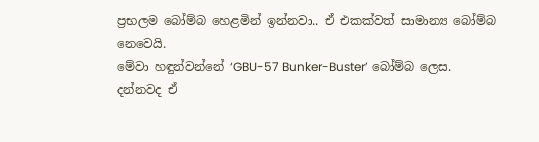ප්‍රභලම බෝම්බ හෙළමින් ඉන්නවා.. ඒ එකක්වත් සාමාන්‍ය බෝම්බ නෙවෙයි.
මේවා හඳුන්වන්නේ ‘GBU-57 Bunker-Buster’ බෝම්බ ලෙස. දන්නවද ඒ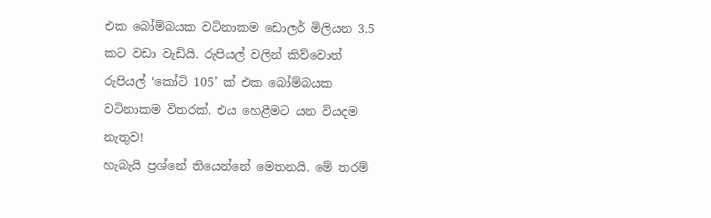එක බෝම්බයක වටිනාකම ඩොලර් මිලියන 3.5 කට වඩා වැඩියි. රුපියල් වලින් කිව්වොත් රුපියල් ‘කෝටි 105’ ක් එක බෝම්බයක වටිනාකම විතරක්. එය හෙළීමට යන වියදම නැතුව!
හැබැයි ප්‍රශ්නේ තියෙන්නේ මෙතනයි. මේ තරම්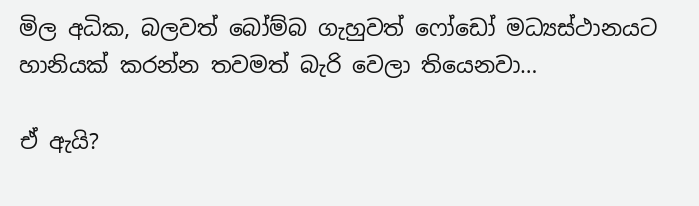මිල අධික, බලවත් බෝම්බ ගැහුවත් ෆෝඩෝ මධ්‍යස්ථානයට හානියක් කරන්න තවමත් බැරි වෙලා තියෙනවා…

ඒ ඇයි?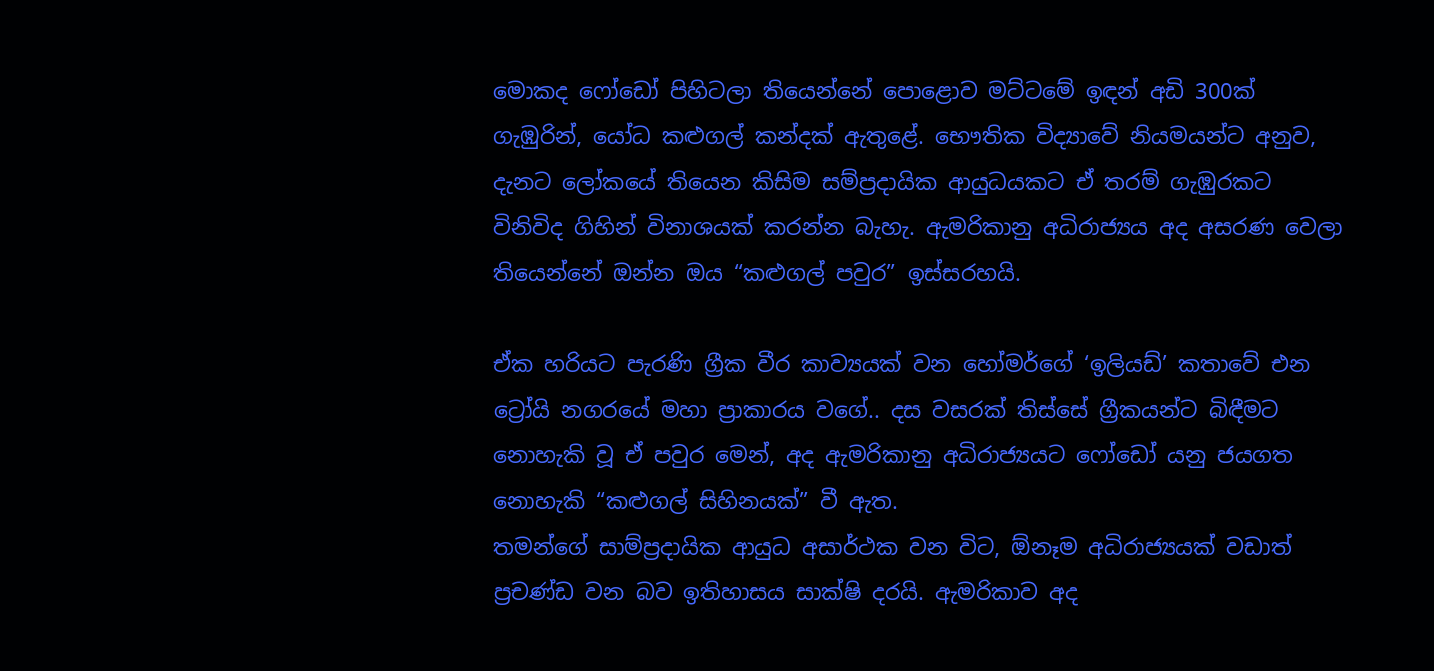මොකද ෆෝඩෝ පිහිටලා තියෙන්නේ පොළොව මට්ටමේ ඉඳන් අඩි 300ක් ගැඹුරින්, යෝධ කළුගල් කන්දක් ඇතුළේ. භෞතික විද්‍යාවේ නියමයන්ට අනුව, දැනට ලෝකයේ තියෙන කිසිම සම්ප්‍රදායික ආයුධයකට ඒ තරම් ගැඹුරකට විනිවිද ගිහින් විනාශයක් කරන්න බැහැ. ඇමරිකානු අධිරාජ්‍යය අද අසරණ වෙලා තියෙන්නේ ඔන්න ඔය “කළුගල් පවුර” ඉස්සරහයි.

ඒක හරියට පැරණි ග්‍රීක වීර කාව්‍යයක් වන හෝමර්ගේ ‘ඉලියඩ්’ කතාවේ එන ට්‍රෝයි නගරයේ මහා ප්‍රාකාරය වගේ.. දස වසරක් තිස්සේ ග්‍රීකයන්ට බිඳීමට නොහැකි වූ ඒ පවුර මෙන්, අද ඇමරිකානු අධිරාජ්‍යයට ෆෝඩෝ යනු ජයගත නොහැකි “කළුගල් සිහිනයක්” වී ඇත.
තමන්ගේ සාම්ප්‍රදායික ආයුධ අසාර්ථක වන විට, ඕනෑම අධිරාජ්‍යයක් වඩාත් ප්‍රචණ්ඩ වන බව ඉතිහාසය සාක්ෂි දරයි. ඇමරිකාව අද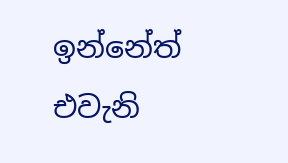ඉන්නේත් එවැනි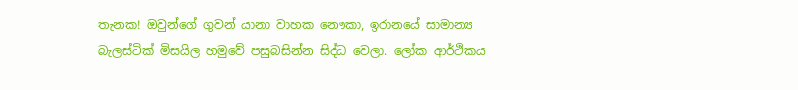තැනක! ඔවුන්ගේ ගුවන් යානා වාහක නෞකා, ඉරානයේ සාමාන්‍ය බැලස්ටික් මිසයිල හමුවේ පසුබසින්න සිද්ධ වෙලා. ලෝක ආර්ථිකය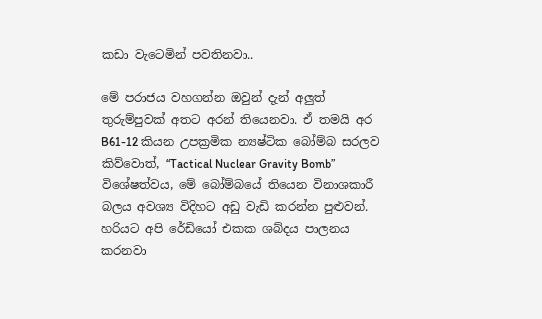කඩා වැටෙමින් පවතිනවා..

මේ පරාජය වහගන්න ඔවුන් දැන් අලුත් තුරුම්පුවක් අතට අරන් තියෙනවා. ඒ තමයි අර B61-12 කියන උපක්‍රමික න්‍යෂ්ටික බෝම්බ සරලව කිව්වොත්, “Tactical Nuclear Gravity Bomb” විශේෂත්වය, මේ බෝම්බයේ තියෙන විනාශකාරී බලය අවශ්‍ය විදිහට අඩු වැඩි කරන්න පුළුවන්. හරියට අපි රේඩියෝ එකක ශබ්දය පාලනය කරනවා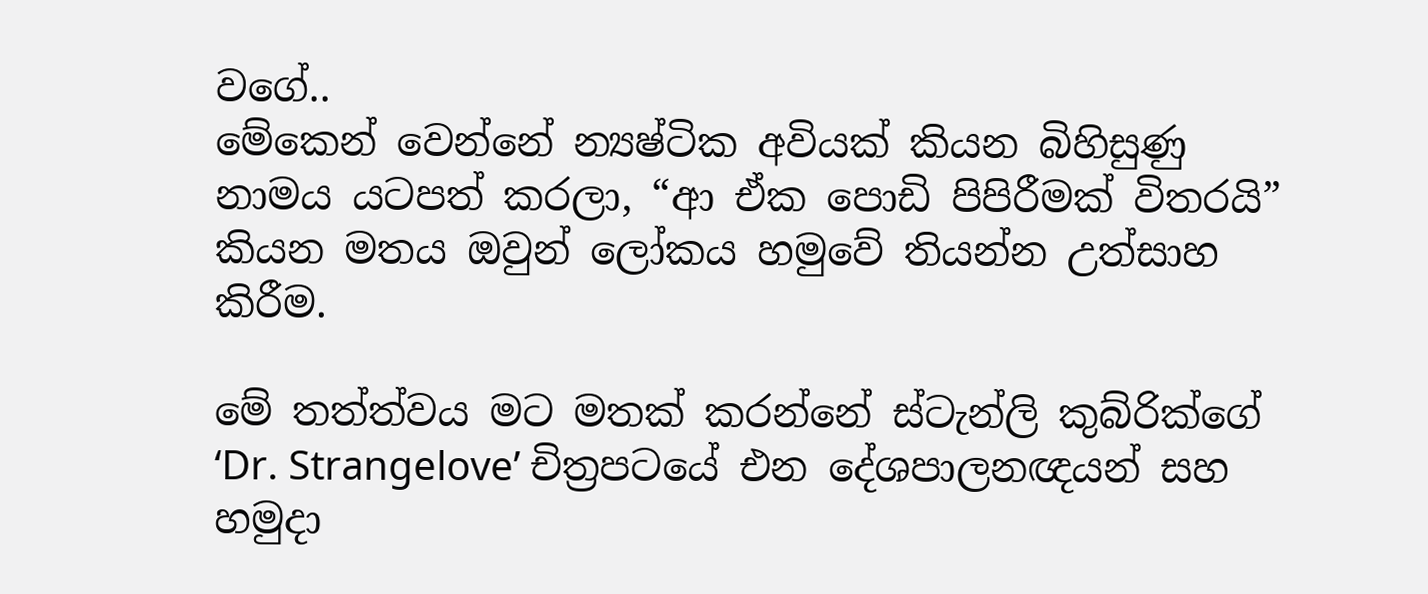වගේ..
මේකෙන් වෙන්නේ න්‍යෂ්ටික අවියක් කියන බිහිසුණු නාමය යටපත් කරලා, “ආ ඒක පොඩි පිපිරීමක් විතරයි” කියන මතය ඔවුන් ලෝකය හමුවේ තියන්න උත්සාහ කිරීම.

මේ තත්ත්වය මට මතක් කරන්නේ ස්ටැන්ලි කුබ්රික්ගේ ‘Dr. Strangelove’ චිත්‍රපටයේ එන දේශපාලනඥයන් සහ හමුදා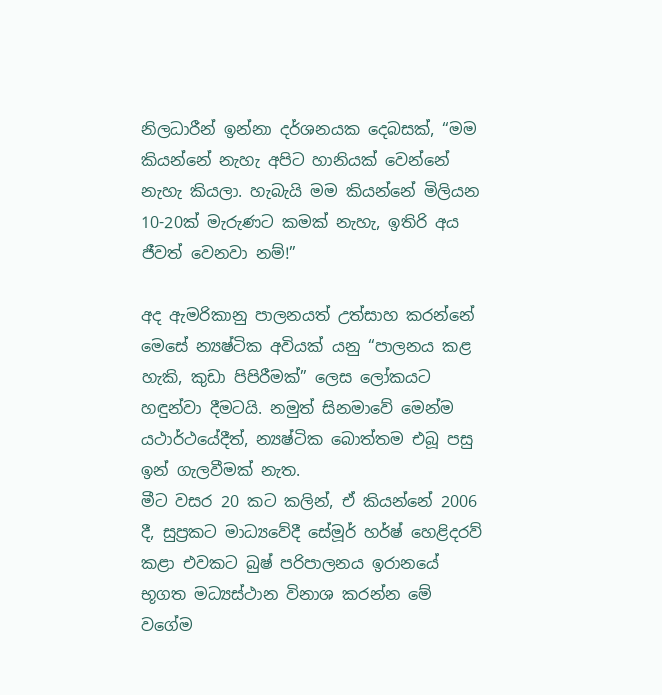නිලධාරීන් ඉන්නා දර්ශනයක දෙබසක්, “මම කියන්නේ නැහැ අපිට හානියක් වෙන්නේ නැහැ කියලා. හැබැයි මම කියන්නේ මිලියන 10-20ක් මැරුණට කමක් නැහැ, ඉතිරි අය ජීවත් වෙනවා නම්!”

අද ඇමරිකානු පාලනයත් උත්සාහ කරන්නේ මෙසේ න්‍යෂ්ටික අවියක් යනු “පාලනය කළ හැකි, කුඩා පිපිරීමක්” ලෙස ලෝකයට හඳුන්වා දීමටයි. නමුත් සිනමාවේ මෙන්ම යථාර්ථයේදීත්, න්‍යෂ්ටික බොත්තම එබූ පසු ඉන් ගැලවීමක් නැත.
මීට වසර 20 කට කලින්, ඒ කියන්නේ 2006 දී, සුප්‍රකට මාධ්‍යවේදී සේමූර් හර්ෂ් හෙළිදරව් කළා එවකට බුෂ් පරිපාලනය ඉරානයේ භූගත මධ්‍යස්ථාන විනාශ කරන්න මේ වගේම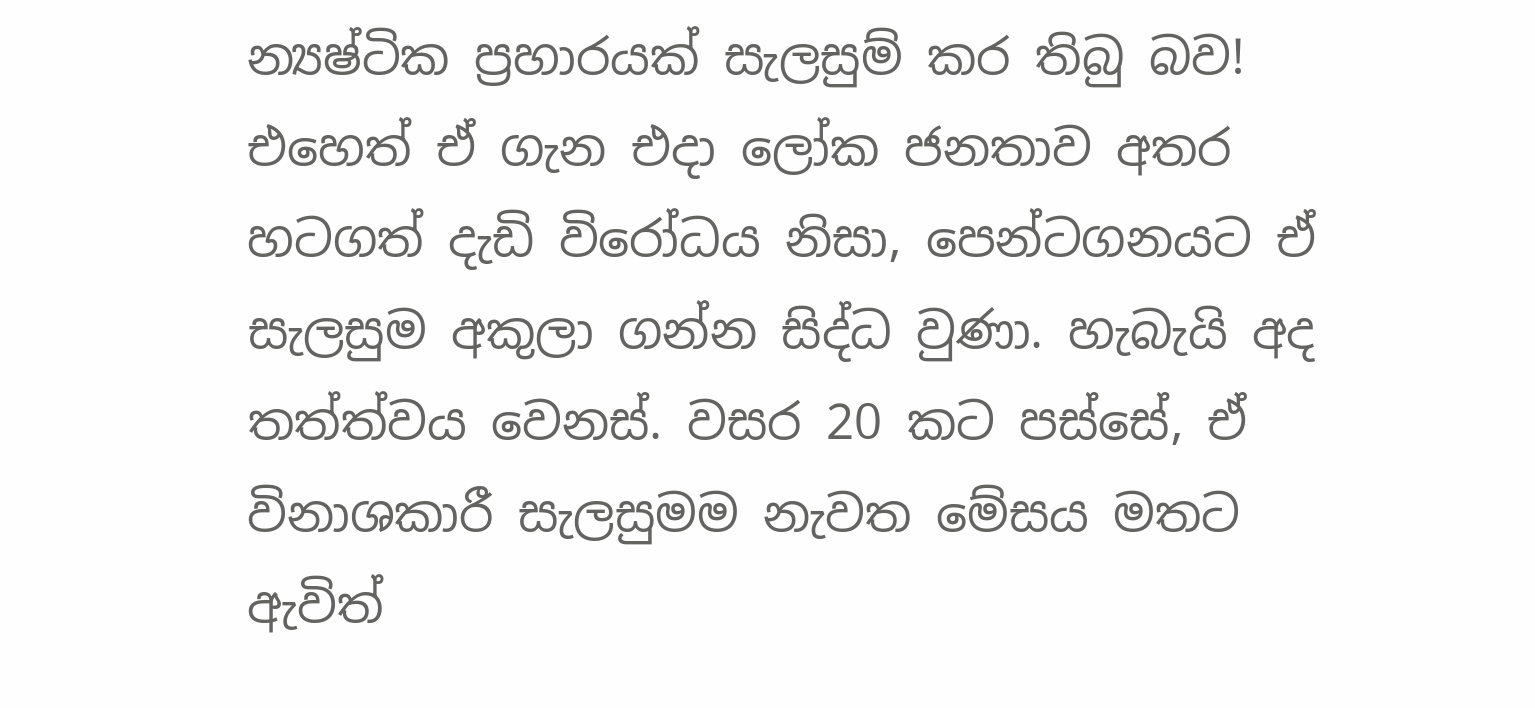න්‍යෂ්ටික ප්‍රහාරයක් සැලසුම් කර තිබු බව!
එහෙත් ඒ ගැන එදා ලෝක ජනතාව අතර හටගත් දැඩි විරෝධය නිසා, පෙන්ටගනයට ඒ සැලසුම අකුලා ගන්න සිද්ධ වුණා. හැබැයි අද තත්ත්වය වෙනස්. වසර 20 කට පස්සේ, ඒ විනාශකාරී සැලසුමම නැවත මේසය මතට ඇවිත්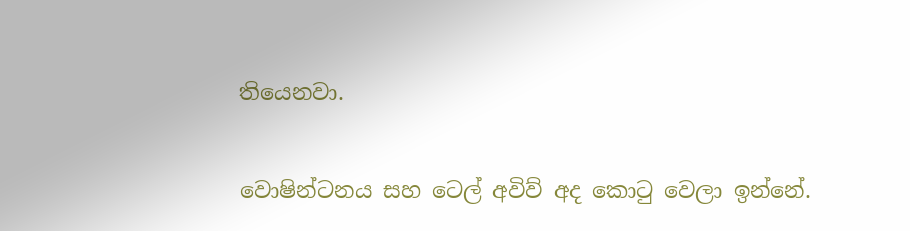තියෙනවා.

වොෂින්ටනය සහ ටෙල් අවිව් අද කොටු වෙලා ඉන්නේ.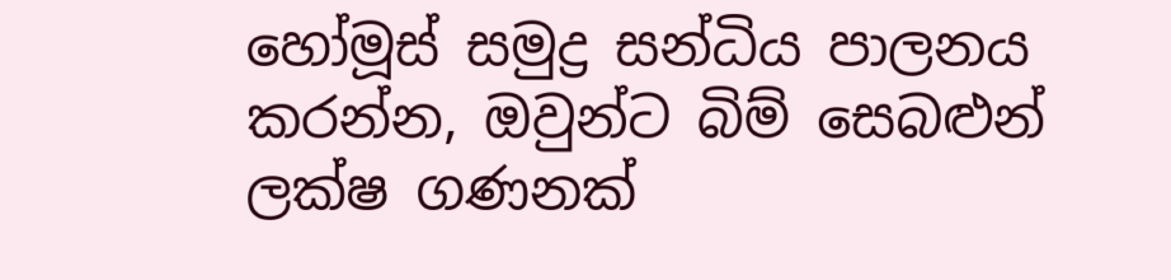හෝමූස් සමුද්‍ර සන්ධිය පාලනය කරන්න, ඔවුන්ට බිම් සෙබළුන් ලක්ෂ ගණනක්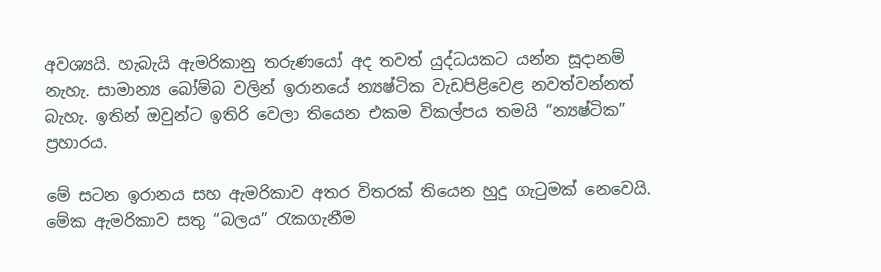අවශ්‍යයි. හැබැයි ඇමරිකානු තරුණයෝ අද තවත් යුද්ධයකට යන්න සූදානම් නැහැ. සාමාන්‍ය බෝම්බ වලින් ඉරානයේ න්‍යෂ්ටික වැඩපිළිවෙළ නවත්වන්නත් බැහැ. ඉතින් ඔවුන්ට ඉතිරි වෙලා තියෙන එකම විකල්පය තමයි “න්‍යෂ්ටික” ප්‍රහාරය.

මේ සටන ඉරානය සහ ඇමරිකාව අතර විතරක් තියෙන හුදු ගැටුමක් නෙවෙයි. මේක ඇමරිකාව සතු “බලය” රැකගැනීම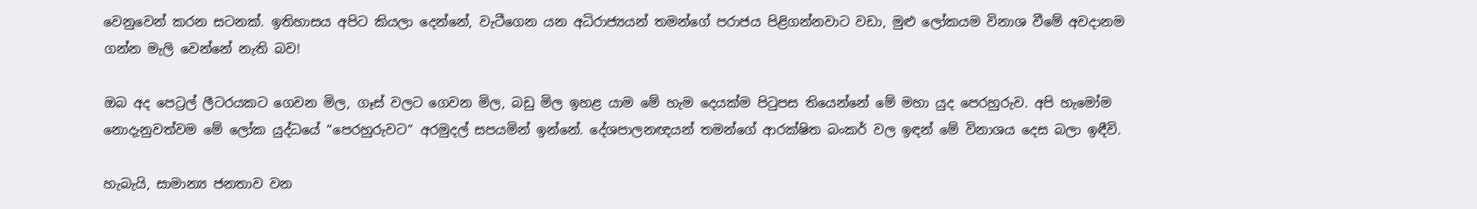වෙනුවෙන් කරන සටනක්. ඉතිහාසය අපිට කියලා දෙන්නේ, වැටීගෙන යන අධිරාජ්‍යයන් තමන්ගේ පරාජය පිළිගන්නවාට වඩා, මුළු ලෝකයම විනාශ වීමේ අවදානම ගන්න මැලි වෙන්නේ නැති බව!

ඔබ අද පෙට්‍රල් ලීටරයකට ගෙවන මිල, ගෑස් වලට ගෙවන මිල, බඩු මිල ඉහළ යාම මේ හැම දෙයක්ම පිටුපස තියෙන්නේ මේ මහා යුද පෙරහුරුව. අපි හැමෝම නොදැනුවත්වම මේ ලෝක යුද්ධයේ “පෙරහුරුවට” අරමුදල් සපයමින් ඉන්නේ. දේශපාලනඥයන් තමන්ගේ ආරක්ෂිත බංකර් වල ඉඳන් මේ විනාශය දෙස බලා ඉඳීවි.

හැබැයි, සාමාන්‍ය ජනතාව වන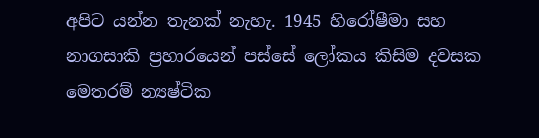අපිට යන්න තැනක් නැහැ. 1945 හිරෝෂීමා සහ නාගසාකි ප්‍රහාරයෙන් පස්සේ ලෝකය කිසිම දවසක මෙතරම් න්‍යෂ්ටික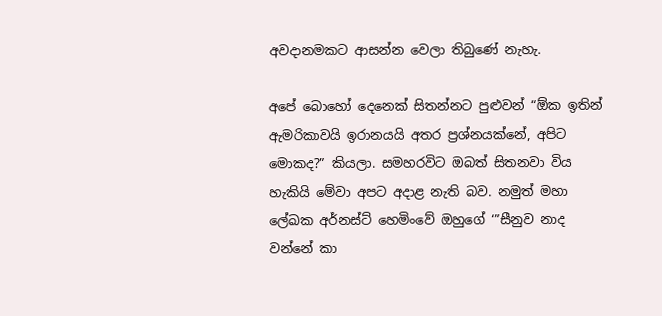අවදානමකට ආසන්න වෙලා තිබුණේ නැහැ.

අපේ බොහෝ දෙනෙක් සිතන්නට පුළුවන් “ඕක ඉතින් ඇමරිකාවයි ඉරානයයි අතර ප්‍රශ්නයක්නේ, අපිට මොකද?” කියලා. සමහරවිට ඔබත් සිතනවා විය හැකියි මේවා අපට අදාළ නැති බව. නමුත් මහා ලේඛක අර්නස්ට් හෙමිංවේ ඔහුගේ ‘”සීනුව නාද වන්නේ කා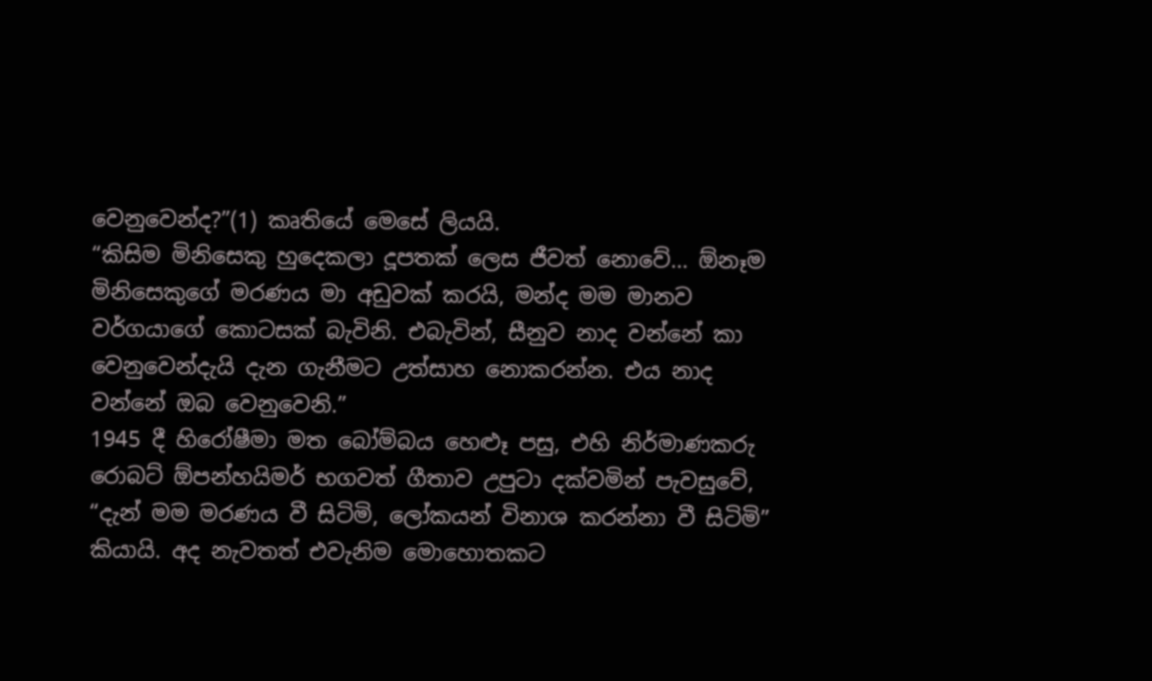වෙනුවෙන්ද?”(1) කෘතියේ මෙසේ ලියයි.
“කිසිම මිනිසෙකු හුදෙකලා දූපතක් ලෙස ජීවත් නොවේ… ඕනෑම මිනිසෙකුගේ මරණය මා අඩුවක් කරයි, මන්ද මම මානව වර්ගයාගේ කොටසක් බැවිනි. එබැවින්, සීනුව නාද වන්නේ කා වෙනුවෙන්දැයි දැන ගැනීමට උත්සාහ නොකරන්න. එය නාද වන්නේ ඔබ වෙනුවෙනි.”
1945 දී හිරෝෂීමා මත බෝම්බය හෙළූ පසු, එහි නිර්මාණකරු රොබට් ඕපන්හයිමර් භගවත් ගීතාව උපුටා දක්වමින් පැවසුවේ, “දැන් මම මරණය වී සිටිමි, ලෝකයන් විනාශ කරන්නා වී සිටිමි” කියායි. අද නැවතත් එවැනිම මොහොතකට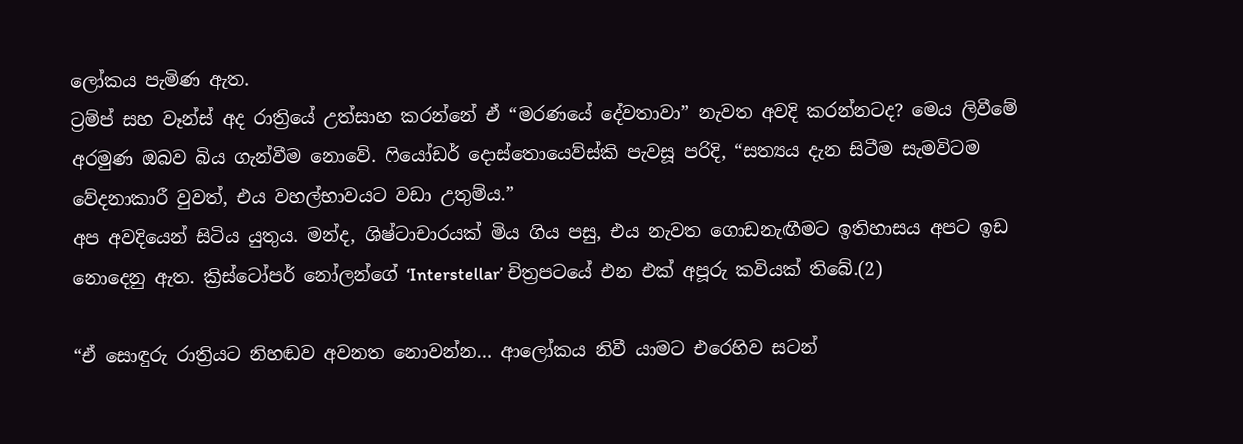ලෝකය පැමිණ ඇත.
ට්‍රම්ප් සහ වෑන්ස් අද රාත්‍රියේ උත්සාහ කරන්නේ ඒ “මරණයේ දේවතාවා” නැවත අවදි කරන්නටද? මෙය ලිවීමේ අරමුණ ඔබව බිය ගැන්වීම නොවේ. ෆියෝඩර් දොස්තොයෙව්ස්කි පැවසූ පරිදි, “සත්‍යය දැන සිටීම සැමවිටම වේදනාකාරී වුවත්, එය වහල්භාවයට වඩා උතුම්ය.”
අප අවදියෙන් සිටිය යුතුය. මන්ද, ශිෂ්ටාචාරයක් මිය ගිය පසු, එය නැවත ගොඩනැඟීමට ඉතිහාසය අපට ඉඩ නොදෙනු ඇත. ක්‍රිස්ටෝපර් නෝලන්ගේ ‘Interstellar’ චිත්‍රපටයේ එන එක් අපූරු කවියක් තිබේ.(2)

“ඒ සොඳුරු රාත්‍රියට නිහඬව අවනත නොවන්න… ආලෝකය නිවී යාමට එරෙහිව සටන්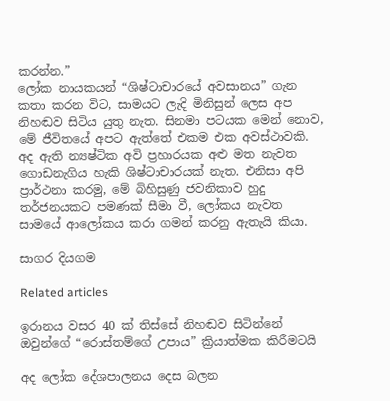කරන්න.”
ලෝක නායකයන් “ශිෂ්ටාචාරයේ අවසානය” ගැන කතා කරන විට, සාමයට ලැදි මිනිසුන් ලෙස අප නිහඬව සිටිය යුතු නැත. සිනමා පටයක මෙන් නොව, මේ ජීවිතයේ අපට ඇත්තේ එකම එක අවස්ථාවකි. අද ඇති න්‍යෂ්ටික අවි ප්‍රහාරයක අළු මත නැවත ගොඩනැගිය හැකි ශිෂ්ටාචාරයක් නැත. එනිසා අපි ප්‍රාර්ථනා කරමු, මේ බිහිසුණු ජවනිකාව හුදු තර්ජනයකට පමණක් සීමා වී, ලෝකය නැවත සාමයේ ආලෝකය කරා ගමන් කරනු ඇතැයි කියා.

සාගර දියගම

Related articles

ඉරානය වසර 40 ක් තිස්සේ නිහඬව සිටින්නේ ඔවුන්ගේ “රොස්තම්ගේ උපාය” ක්‍රියාත්මක කිරීමටයි

අද ලෝක දේශපාලනය දෙස බලන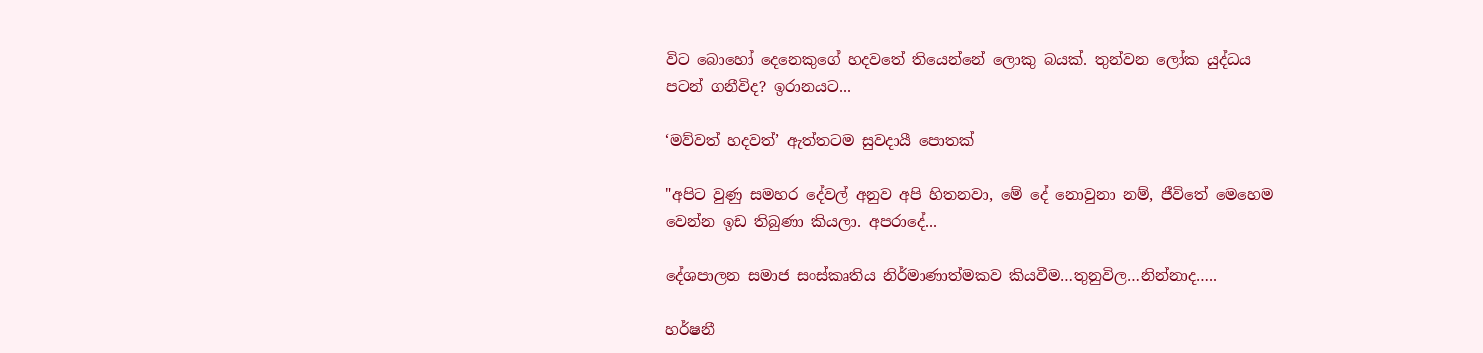විට බොහෝ දෙනෙකුගේ හදවතේ තියෙන්නේ ලොකු බයක්. තුන්වන ලෝක යුද්ධය පටන් ගනීවිද? ඉරානයට...

‘මව්වත් හදවත්’ ඇත්තටම සුවදායී පොතක්

"අපිට වුණු සමහර දේවල් අනුව අපි හිතනවා, මේ දේ නොවුනා නම්, ජීවිතේ මෙහෙම වෙන්න ඉඩ තිබුණා කියලා. අපරාදේ...

දේශපාලන සමාජ සංස්කෘතිය නිර්මාණාත්මකව කියවීම…තුනුවිල…නින්නාද…..

හර්ෂනී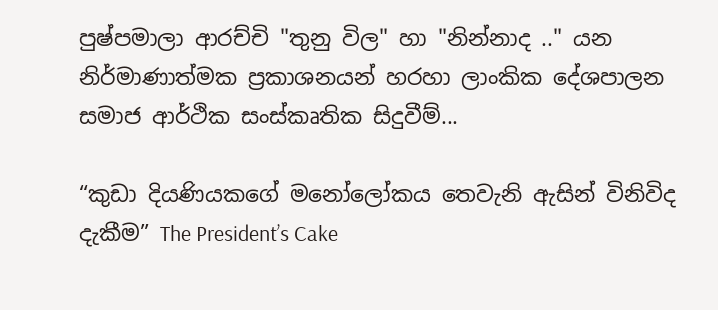පුෂ්පමාලා ආරච්චි "තුනු විල" හා "නින්නාද .." යන නිර්මාණාත්මක ප්‍රකාශනයන් හරහා ලාංකික දේශපාලන සමාජ ආර්ථික සංස්කෘතික සිදුවීම්...

“කුඩා දියණියකගේ මනෝලෝකය තෙවැනි ඇසින් විනිවිද දැකීම” The President’s Cake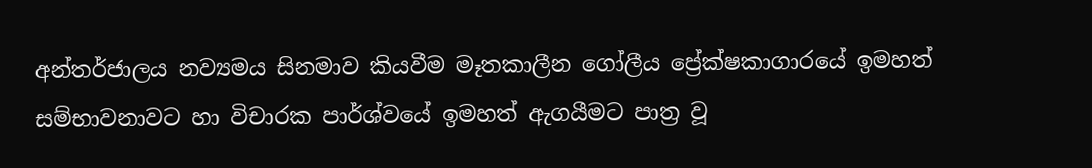අන්තර්ජාලය නව්‍යමය සිනමාව කියවීම මෑතකාලීන ගෝලීය ප්‍රේක්ෂකාගාරයේ ඉමහත් සම්භාවනාවට හා විචාරක පාර්ශ්වයේ ඉමහත් ඇගයීමට පාත්‍ර වූ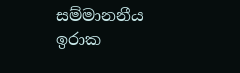සම්මානනීය ඉරාක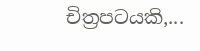චිත්‍රපටයකි,...